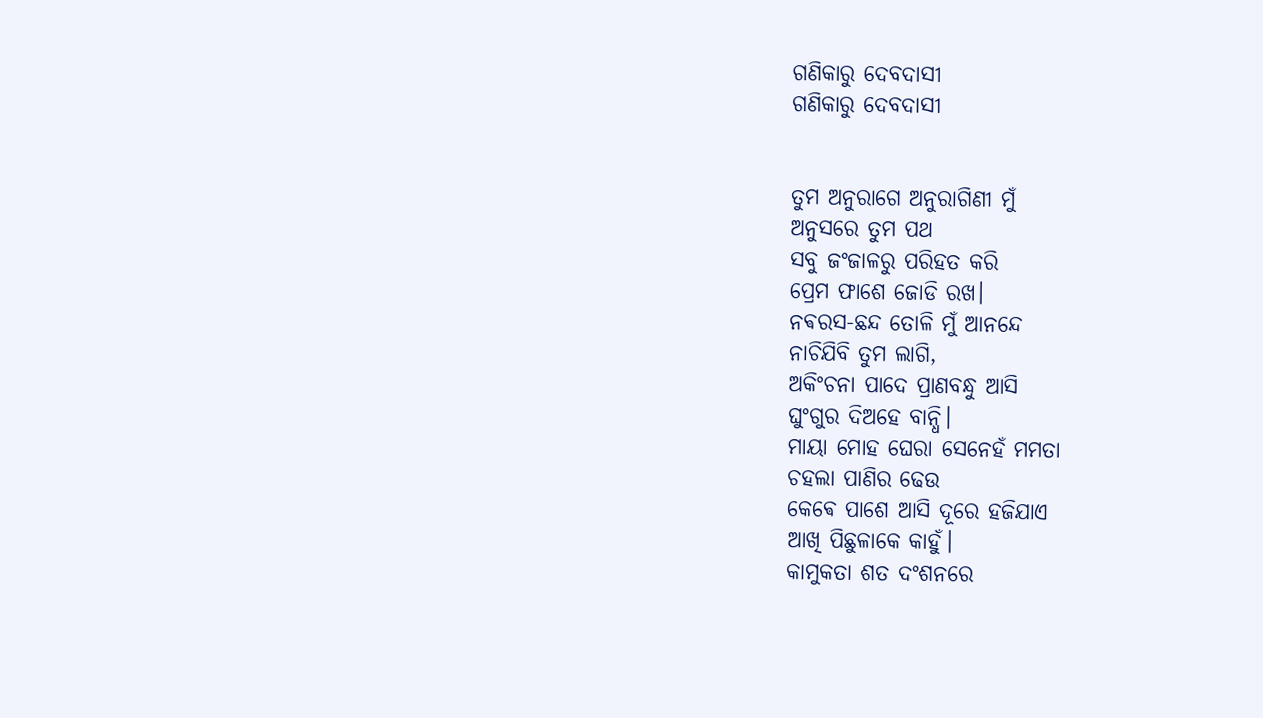ଗଣିକାରୁ ଦେବଦାସୀ
ଗଣିକାରୁ ଦେବଦାସୀ


ତୁମ ଅନୁରାଗେ ଅନୁରାଗିଣୀ ମୁଁ
ଅନୁସରେ ତୁମ ପଥ
ସବୁ ଜଂଜାଳରୁ ପରିହତ କରି
ପ୍ରେମ ଫାଶେ ଜୋଡି ରଖ।
ନଵରସ-ଛନ୍ଦ ତୋଳି ମୁଁ ଆନନ୍ଦେ
ନାଚିଯିବି ତୁମ ଲାଗି,
ଅକିଂଚନା ପାଦେ ପ୍ରାଣବନ୍ଧୁ ଆସି
ଘୁଂଗୁର ଦିଅହେ ବାନ୍ଧି।
ମାୟା ମୋହ ଘେରା ସେନେହଁ ମମତା
ଚହଲା ପାଣିର ଢେଉ
କେଵେ ପାଶେ ଆସି ଦୂରେ ହଜିଯାଏ
ଆଖି ପିଛୁଳାକେ କାହୁଁ।
କାମୁକତା ଶତ ଦଂଶନରେ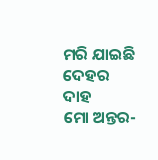ମରି ଯାଇଛି ଦେହର ଦାହ
ମୋ ଅନ୍ତର-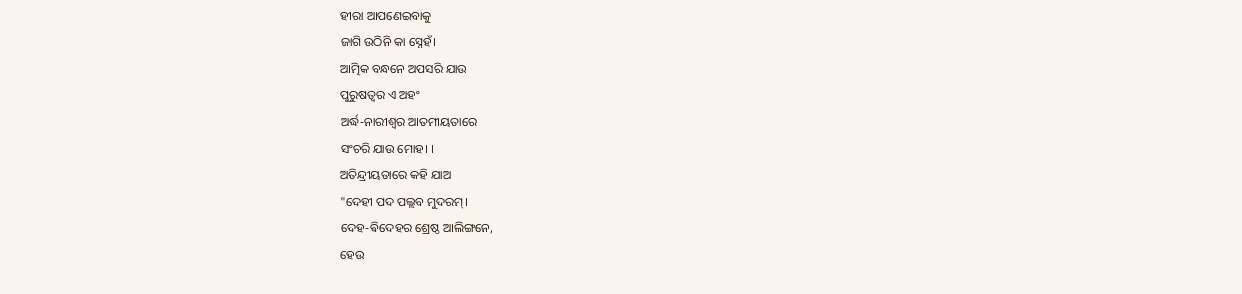ହୀରା ଆପଣେଇବାକୁ
ଜାଗି ଉଠିନି କା ସ୍ନେହଁ।
ଆତ୍ମିକ ବନ୍ଧନେ ଅପସରି ଯାଉ
ପୁରୁଷତ୍ୱର ଏ ଅହଂ
ଅର୍ଦ୍ଧ-ନାରୀଶ୍ୱର ଆତମୀୟତାରେ
ସଂଚରି ଯାଉ ମୋହ। ।
ଅତିନ୍ଦ୍ରୀୟତାରେ କହି ଯାଅ
"ଦେହୀ ପଦ ପଲ୍ଲବ ମୁଦରମ୍।
ଦେହ-ଵିଦେହର ଶ୍ରେଷ୍ଠ ଆଲିଙ୍ଗନେ,
ହେଉ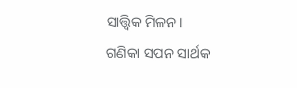ସାତ୍ତ୍ଵିକ ମିଳନ।
ଗଣିକା ସପନ ସାର୍ଥକ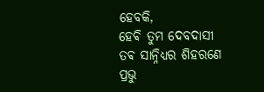ହେବକି,
ହେଵି ତୁମ ଦେବଦାସୀ
ତଵ ସାନ୍ନିଧ୍ୟର ଶିହରଣେ
ପ୍ରଭୁ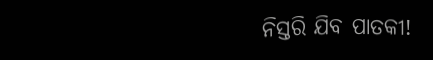ନିସ୍ତରି ଯିବ ପାତକୀ!